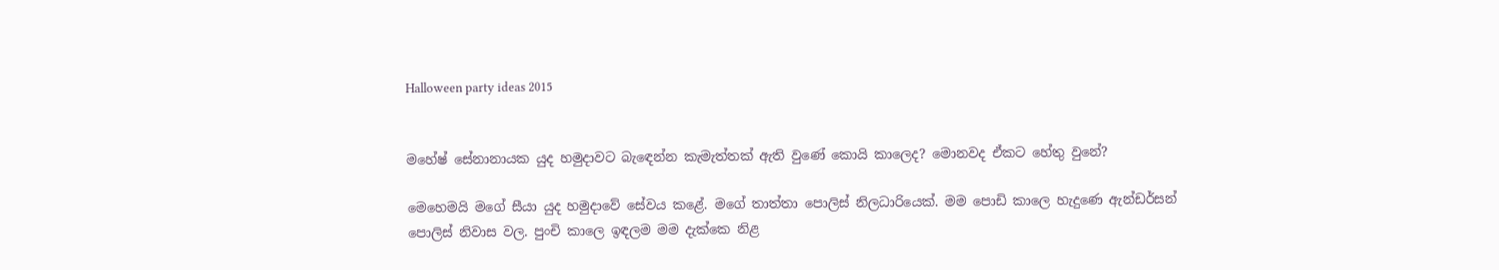Halloween party ideas 2015


මහේෂ් සේනානායක යුද හමුදාවට බැඳෙන්න කැමැත්තක් ඇති වුණේ කොයි කාලෙද? මොනවද ඒකට හේතු වුනේ?

මෙහෙමයි මගේ සීයා යුද හමුදාවේ සේවය කළේ. මගේ තාත්තා පොලිස් නිලධාරියෙක්. මම පොඩි කාලෙ හැදුණෙ ඇන්ඩර්සන් පොලිස් නිවාස වල. පුංචි කාලෙ ඉඳලම මම දැක්කෙ නිළ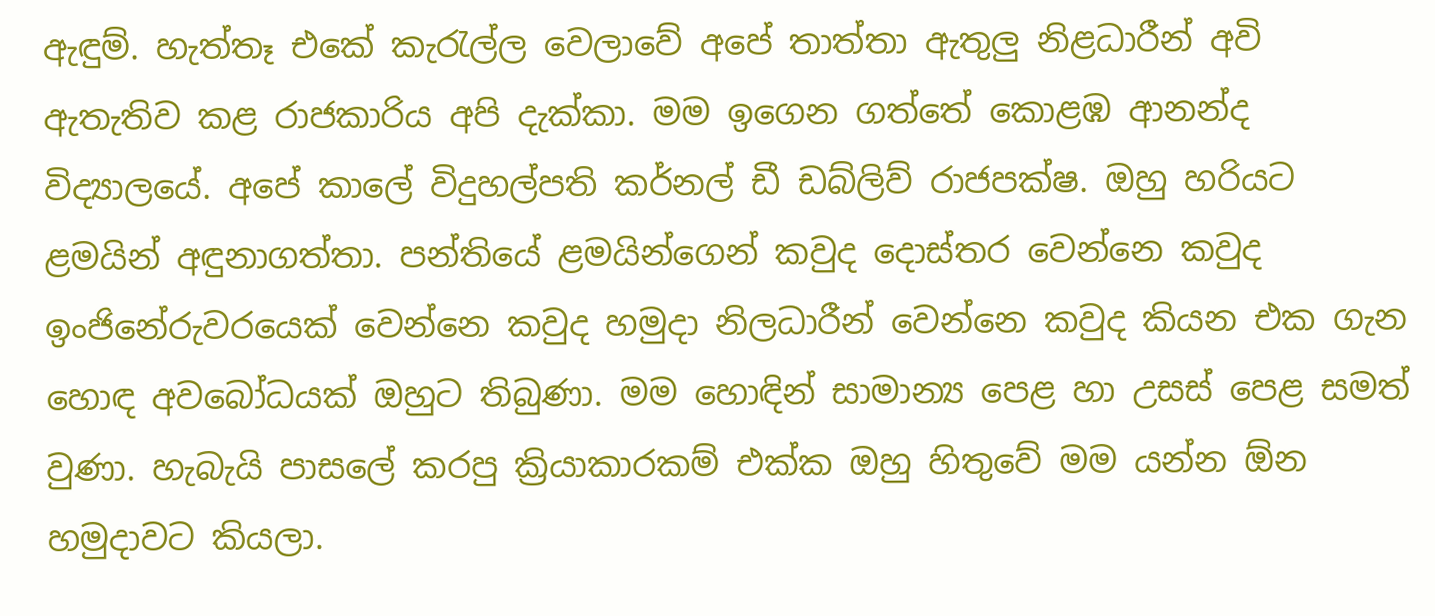ඇඳුම්. හැත්තෑ එකේ කැරැල්ල වෙලාවේ අපේ තාත්තා ඇතුලු නිළධාරීන් අවි ඇතැතිව කළ රාජකාරිය අපි දැක්කා. මම ඉගෙන ගත්තේ කොළඹ ආනන්ද විද්‍යාලයේ. අපේ කාලේ විදුහල්පති කර්නල් ඩී ඩබ්ලිව් රාජපක්ෂ. ඔහු හරියට ළමයින් අඳුනාගත්තා. පන්තියේ ළමයින්ගෙන් කවුද දොස්තර වෙන්නෙ කවුද ඉංජිනේරුවරයෙක් වෙන්නෙ කවුද හමුදා නිලධාරීන් වෙන්නෙ කවුද කියන එක ගැන හොඳ අවබෝධයක් ඔහුට තිබුණා. මම හොඳින් සාමාන්‍ය පෙළ හා උසස් පෙළ සමත් වුණා. හැබැයි පාසලේ කරපු ක්‍රියාකාරකම් එක්ක ඔහු හිතුවේ මම යන්න ඕන හමුදාවට කියලා.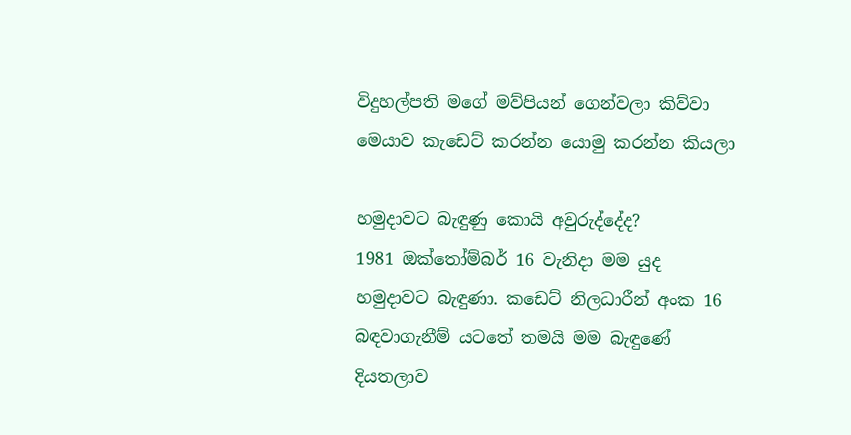විදුහල්පති මගේ මව්පියන් ගෙන්වලා කිව්වා මෙයාව කැඩෙට් කරන්න යොමු කරන්න කියලා

හමුදාවට බැඳුණු කොයි අවුරුද්දේද?
1981 ඔක්තෝම්බර් 16 වැනිදා මම යුද හමුදාවට බැඳුණා. කඩෙට් නිලධාරීන් අංක 16 බඳවාගැනීම් යටතේ තමයි මම බැඳුණේ දියතලාව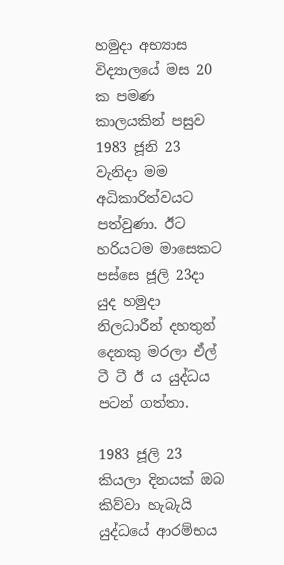හමුදා අභ්‍යාස විද්‍යාලයේ මස 20 ක පමණ කාලයකින් පසුව 1983 ජූනි 23 වැනිදා මම අධිකාරිත්වයට පත්වුණා. ඊට හරියටම මාසෙකට පස්සෙ ජූලි 23දා යුද හමුදා නිලධාරීන් දහතුන් දෙනකු මරලා ඒල් ටී ටී ඊ ය යුද්ධය පටන් ගත්තා.

1983 ජූලි 23 කියලා දිනයක් ඔබ කිව්වා හැබැයි යුද්ධයේ ආරම්භය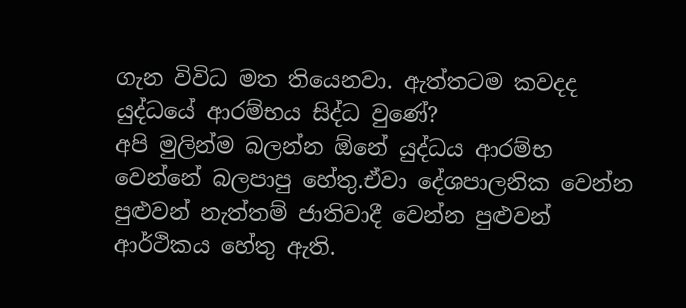ගැන විවිධ මත තියෙනවා. ඇත්තටම කවදද යුද්ධයේ ආරම්භය සිද්ධ වුණේ?
අපි මුලින්ම බලන්න ඕනේ යුද්ධය ආරම්භ වෙන්නේ බලපාපු හේතු.ඒවා දේශපාලනික වෙන්න පුළුවන් නැත්තම් ජාතිවාදී වෙන්න පුළුවන් ආර්ථිකය හේතු ඇති.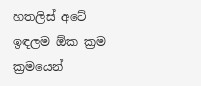හතලිස් අටේ ඉඳලම ඕක ක්‍රම ක්‍රමයෙන්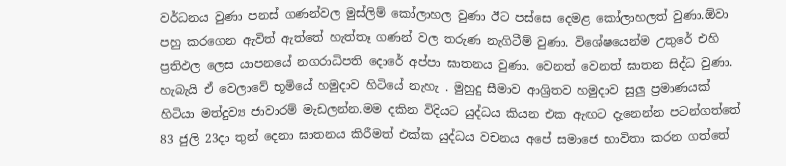වර්ධනය වුණා පනස් ගණන්වල මුස්ලිම් කෝලාහල වුණා ඊට පස්සෙ දෙමළ කෝලාහලත් වුණා.ඕවා පහු කරගෙන ඇවිත් ඇත්තේ හැත්තෑ ගණන් වල තරුණ නැගිටීම් වුණා. විශේෂයෙන්ම උතුරේ එහි ප්‍රතිඵල ලෙස යාපනයේ නගරාධිපති දොරේ අප්පා ඝාතනය වුණා. වෙනත් වෙනත් ඝාතන සිද්ධ වුණා. හැබැයි ඒ වෙලාවේ භූමියේ හමුදාව හිටියේ නැහැ . මුහුදු සීමාව ආශ්‍රිතව හමුදාව සුලු ප්‍රමාණයක් හිටියා මත්දුව්‍ය ජාවාරම් මැඩලන්න.මම දකින විදියට යුද්ධය කියන එක ඇඟට දැනෙන්න පටන්ගත්තේ 83 ජුලි 23දා තුන් දෙනා ඝාතනය කිරීමත් එක්ක යුද්ධය වචනය අපේ සමාජෙ භාවිතා කරන ගත්තේ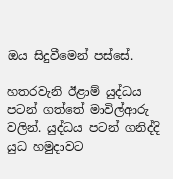ඔය සිදුවීමෙන් පස්සේ.

හතරවැනි ඊළාම් යුද්ධය පටන් ගත්තේ මාවිල්ආරු වලින්. යුද්ධය පටන් ගනිද්දි යුධ හමුදාවට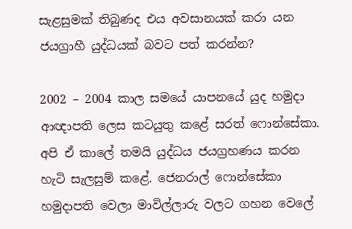සැළසුමක් තිබුණද එය අවසානයක් කරා යන ජයග්‍රාහී යුද්ධයක් බවට පත් කරන්න?

2002 – 2004 කාල සමයේ යාපනයේ යුද හමුදා ආඥාපති ලෙස කටයුතු කළේ සරත් ෆොන්සේකා. අපි ඒ කාලේ තමයි යුද්ධය ජයග්‍රහණය කරන හැටි සැලසුම් කළේ. ජෙනරාල් ෆොන්සේකා හමුදාපති වෙලා මාවිල්ලාරු වලට ගහන වෙලේ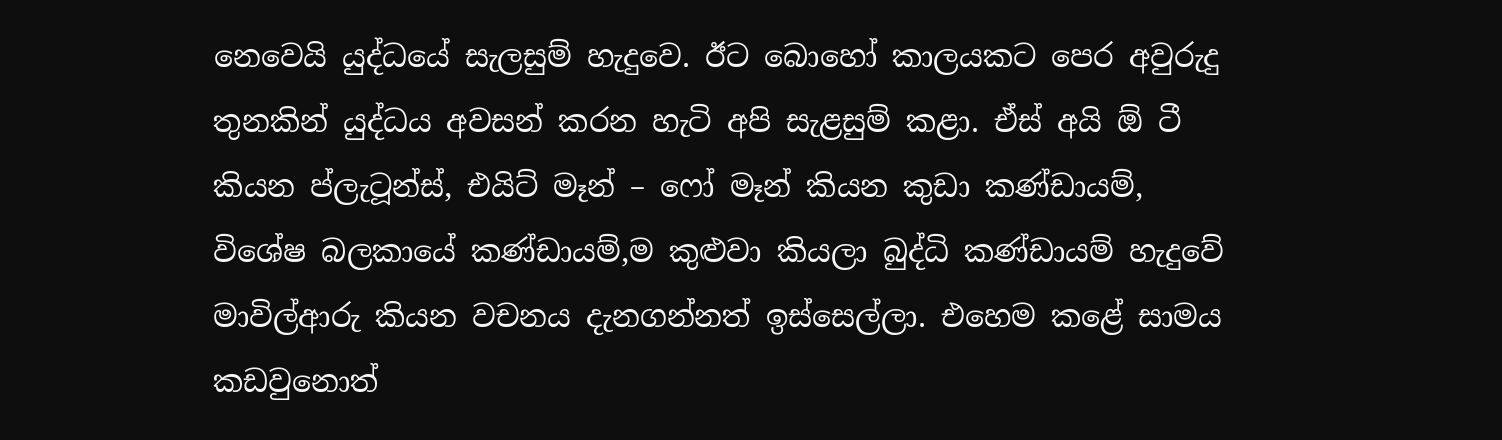නෙවෙයි යුද්ධයේ සැලසුම් හැදුවෙ. ඊට බොහෝ කාලයකට පෙර අවුරුදු තුනකින් යුද්ධය අවසන් කරන හැටි අපි සැළසුම් කළා. ඒස් අයි ඕ ටී කියන ප්ලැටූන්ස්, එයිට් මෑන් – ෆෝ මෑන් කියන කුඩා කණ්ඩායම්, විශේෂ බලකායේ කණ්ඩායම්,ම කුළුවා කියලා බුද්ධි කණ්ඩායම් හැදුවේ මාවිල්ආරු කියන වචනය දැනගන්නත් ඉස්සෙල්ලා. එහෙම කළේ සාමය කඩවුනොත්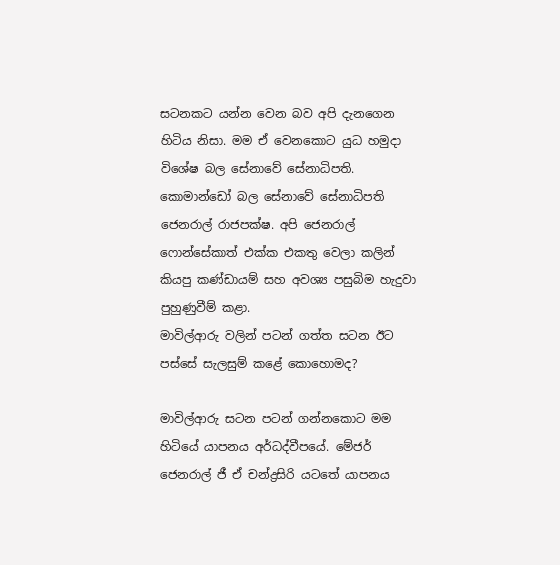සටනකට යන්න වෙන බව අපි දැනගෙන හිටිය නිසා. මම ඒ වෙනකොට යුධ හමුදා විශේෂ බල සේනාවේ සේනාධිපති. කොමාන්ඩෝ බල සේනාවේ සේනාධිපති ජෙනරාල් රාජපක්ෂ. අපි ජෙනරාල් ෆොන්සේකාත් එක්ක එකතු වෙලා කලින් කියපු කණ්ඩායම් සහ අවශ්‍ය පසුබිම හැදුවා පුහුණුවීම් කළා.
මාවිල්ආරු වලින් පටන් ගත්ත සටන ඊට පස්සේ සැලසුම් කළේ කොහොමද?

මාවිල්ආරු සටන පටන් ගන්නකොට මම හිටියේ යාපනය අර්ධද්වීපයේ. මේජර් ජෙනරාල් ජී ඒ චන්ද්‍රසිරි යටතේ යාපනය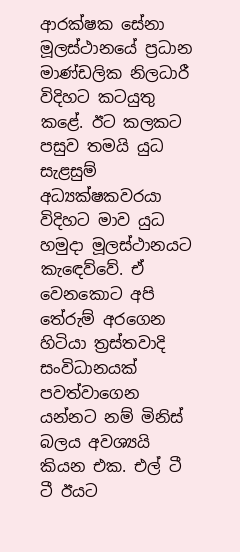ආරක්ෂක සේනා මූලස්ථානයේ ප්‍රධාන මාණ්ඩලික නිලධාරී විදිහට කටයුතු කළේ. ඊට කලකට පසුව තමයි යුධ සැළසුම් අධ්‍යක්ෂකවරයා විදිහට මාව යුධ හමුදා මූලස්ථානයට කැඳෙව්වේ. ඒ වෙනකොට අපි තේරුම් අරගෙන හිටියා ත්‍රස්තවාදි සංවිධානයක් පවත්වාගෙන යන්නට නම් මිනිස් බලය අවශ්‍යයි කියන එක. එල් ටී ටී ඊයට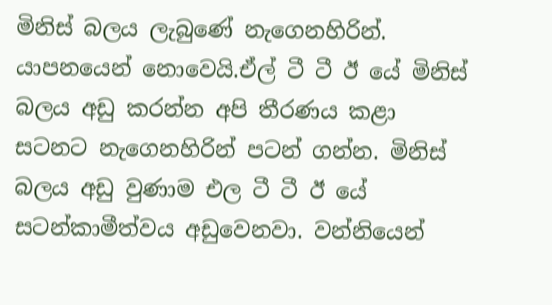මිනිස් බලය ලැබුණේ නැගෙනහිරින්.
යාපනයෙන් නොවෙයි.ඒල් ටී ටී ඊ යේ මිනිස් බලය අඩු කරන්න අපි තීරණය කළා සටනට නැගෙනහිරින් පටන් ගන්න. මිනිස් බලය අඩු වුණාම එල ටී ටී ඊ යේ සටන්කාමීත්වය අඩුවෙනවා. වන්නියෙන්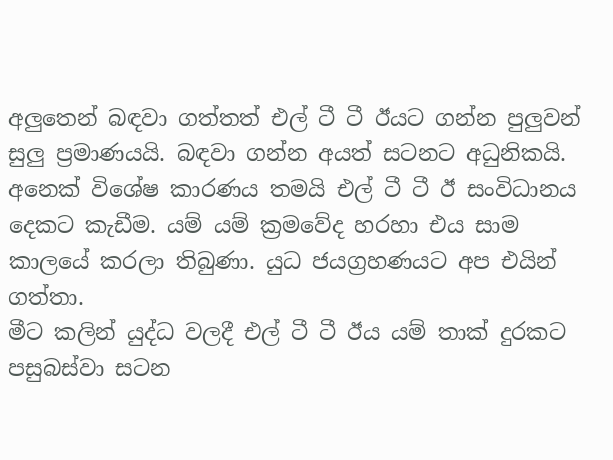අලුතෙන් බඳවා ගත්තත් එල් ටී ටී ඊයට ගන්න පුලුවන් සුලු ප්‍රමාණයයි. බඳවා ගන්න අයත් සටනට අධුනිකයි. අනෙක් විශේෂ කාරණය තමයි එල් ටී ටී ඊ සංවිධානය දෙකට කැඩීම. යම් යම් ක්‍රමවේද හරහා එය සාම කාලයේ කරලා තිබුණා. යුධ ජයග්‍රහණයට අප එයින් ගත්තා.
මීට කලින් යුද්ධ වලදී එල් ටී ටී ඊය යම් තාක් දුරකට පසුබස්වා සටන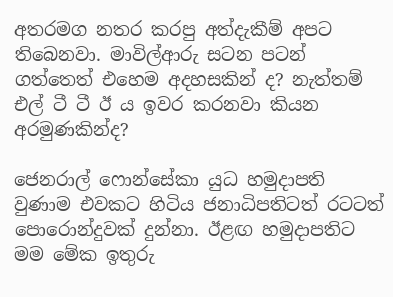අතරමග නතර කරපු අත්දැකීම් අපට තිබෙනවා. මාවිල්ආරු සටන පටන් ගත්තෙත් එහෙම අදහසකින් ද? නැත්තම් එල් ටී ටී ඊ ය ඉවර කරනවා කියන අරමුණකින්ද?

ජෙනරාල් ෆොන්සේකා යුධ හමුදාපති වුණාම එවකට හිටිය ජනාධිපතිටත් රටටත් පොරොන්දුවක් දුන්නා. ඊළඟ හමුදාපතිට මම මේක ඉතුරු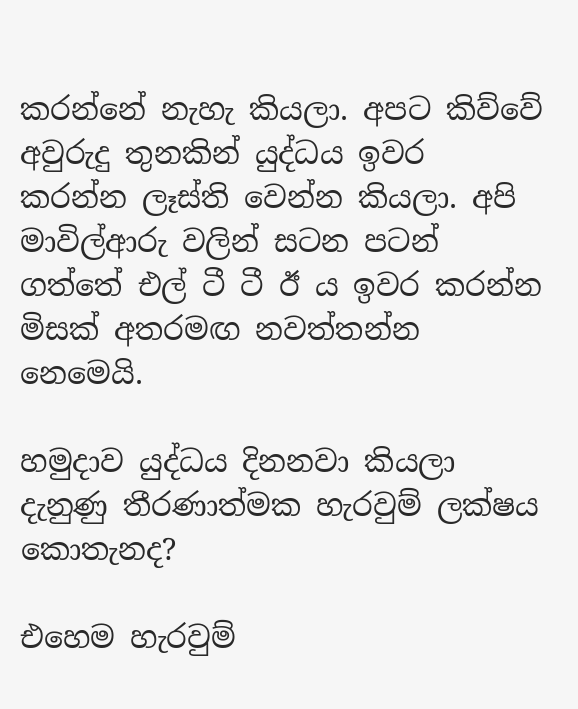කරන්නේ නැහැ කියලා. අපට කිව්වේ අවුරුදු තුනකින් යුද්ධය ඉවර කරන්න ලෑස්ති වෙන්න කියලා. අපි මාවිල්ආරු වලින් සටන පටන් ගත්තේ එල් ටී ටී ඊ ය ඉවර කරන්න මිසක් අතරමඟ නවත්තන්න නෙමෙයි.

හමුදාව යුද්ධය දිනනවා කියලා දැනුණු තීරණාත්මක හැරවුම් ලක්ෂය කොතැනද?

එහෙම හැරවුම්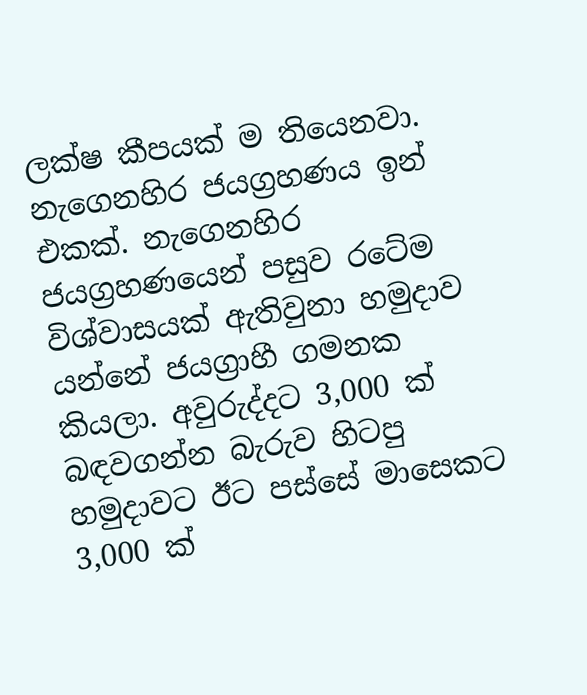ලක්ෂ කීපයක් ම තියෙනවා. නැගෙනහිර ජයග්‍රහණය ඉන් එකක්. නැගෙනහිර ජයග්‍රහණයෙන් පසුව රටේම විශ්වාසයක් ඇතිවුනා හමුදාව යන්නේ ජයග්‍රාහී ගමනක කියලා. අවුරුද්දට 3,000 ක් බඳවගන්න බැරුව හිටපු හමුදාවට ඊට පස්සේ මාසෙකට 3,000 ක්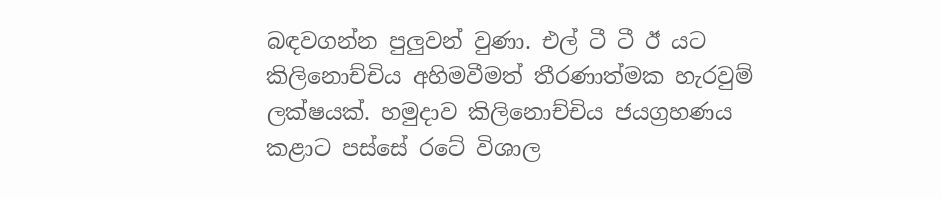බඳවගන්න පුලුවන් වුණා. එල් ටී ටී ඊ යට කිලිනොච්චිය අහිමවීමත් තීරණාත්මක හැරවුම් ලක්ෂයක්. හමුදාව කිලිනොච්චිය ජයග්‍රහණය කළාට පස්සේ රටේ විශාල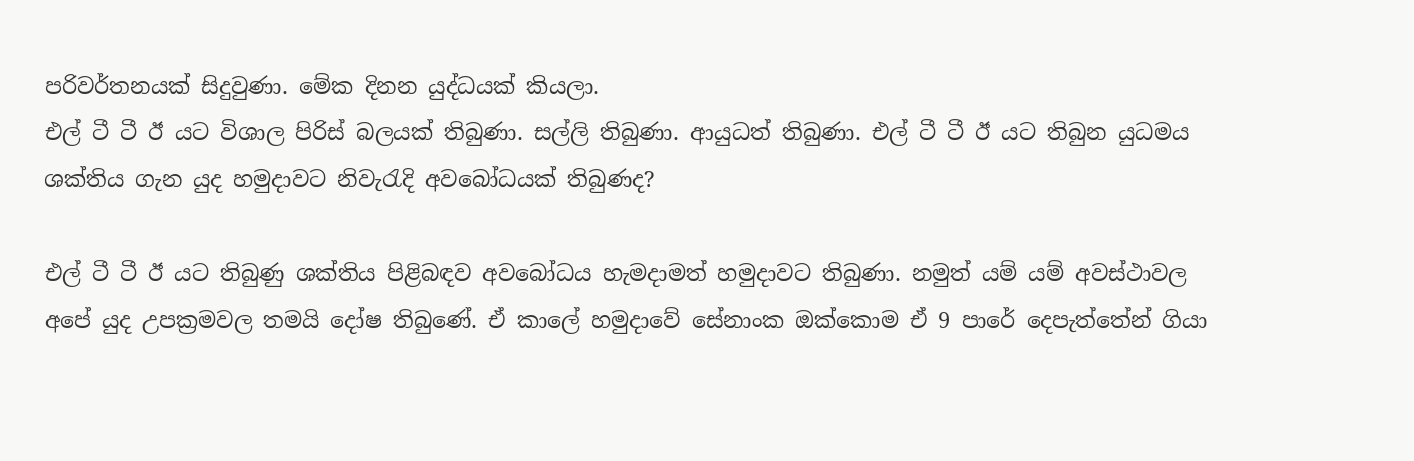පරිවර්තනයක් සිදුවුණා. මේක දිනන යුද්ධයක් කියලා.
එල් ටී ටී ඊ යට විශාල පිරිස් බලයක් තිබුණා. සල්ලි තිබුණා. ආයුධත් තිබුණා. එල් ටී ටී ඊ යට තිබුන යුධමය ශක්තිය ගැන යුද හමුදාවට නිවැරැදි අවබෝධයක් තිබුණද?

එල් ටී ටී ඊ යට තිබුණු ශක්තිය පිළිබඳව අවබෝධය හැමදාමත් හමුදාවට තිබුණා. නමුත් යම් යම් අවස්ථාවල අපේ යුද උපක්‍රමවල තමයි දෝෂ තිබුණේ. ඒ කාලේ හමුදාවේ සේනාංක ඔක්කොම ඒ 9 පාරේ දෙපැත්තේන් ගියා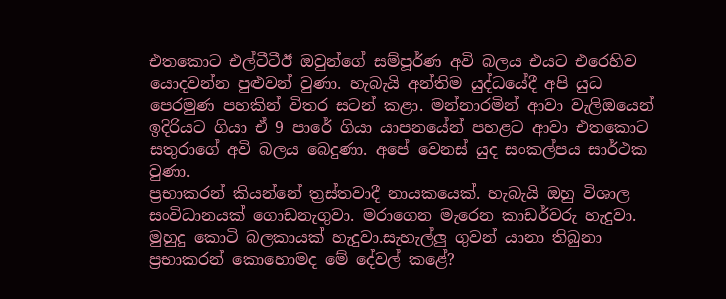එතකොට එල්ටීටීඊ ඔවුන්ගේ සම්පූර්ණ අවි බලය එයට එරෙහිව යොදවන්න පුළුවන් වුණා. හැබැයි අන්තිම යුද්ධයේදී අපි යුධ පෙරමුණ පහකින් විතර සටන් කළා. මන්නාරමින් ආවා වැලිඔයෙන් ඉදිරියට ගියා ඒ 9 පාරේ ගියා යාපනයේන් පහළට ආවා එතකොට සතුරාගේ අවි බලය බෙදුණා. අපේ වෙනස් යුද සංකල්පය සාර්ථක වුණා.
ප්‍රභාකරන් කියන්නේ ත්‍රස්තවාදී නායකයෙක්. හැබැයි ඔහු විශාල සංවිධානයක් ගොඩනැගුවා. මරාගෙන මැරෙන කාඩර්වරු හැදුවා. මුහුදු කොටි බලකායක් හැදුවා.සැහැල්ලු ගුවන් යානා තිබුනා ප්‍රභාකරන් කොහොමද මේ දේවල් කළේ?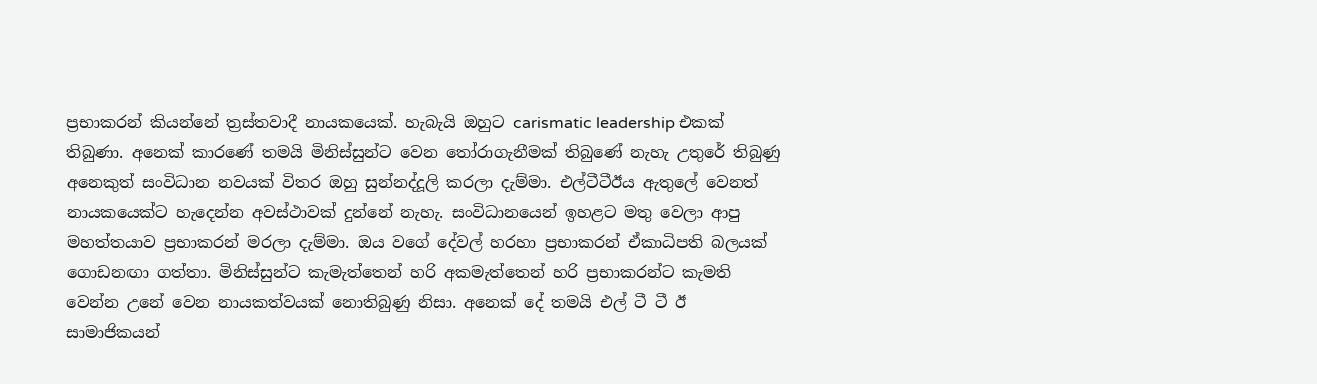ප්‍රභාකරන් කියන්නේ ත්‍රස්තවාදී නායකයෙක්. හැබැයි ඔහුට carismatic leadership එකක් තිබුණා. අනෙක් කාරණේ තමයි මිනිස්සුන්ට වෙන තෝරාගැනීමක් තිබුණේ නැහැ උතුරේ තිබුණු අනෙකුත් සංවිධාන නවයක් විතර ඔහු සුන්නද්දූලි කරලා දැම්මා. එල්ටීටීඊය ඇතුලේ වෙනත් නායකයෙක්ට හැදෙන්න අවස්ථාවක් දුන්නේ නැහැ. සංවිධානයෙන් ඉහළට මතු වෙලා ආපු මහත්තයාව ප්‍රභාකරන් මරලා දැම්මා. ඔය වගේ දේවල් හරහා ප්‍රභාකරන් ඒකාධිපති බලයක් ගොඩනඟා ගත්තා. මිනිස්සුන්ට කැමැත්තෙන් හරි අකමැත්තෙන් හරි ප්‍රභාකරන්ට කැමති වෙන්න උනේ වෙන නායකත්වයක් නොතිබුණු නිසා. අනෙක් දේ තමයි එල් ටී ටී ඊ සාමාජිකයන්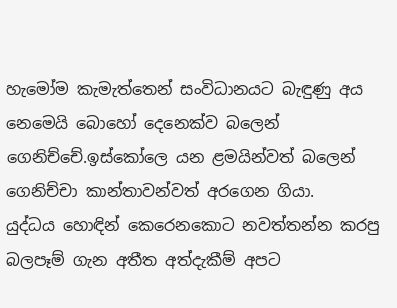හැමෝම කැමැත්තෙන් සංවිධානයට බැඳුණු අය නෙමෙයි බොහෝ දෙනෙක්ව බලෙන් ගෙනිච්චේ.ඉස්කෝලෙ යන ළමයින්වත් බලෙන් ගෙනිච්චා කාන්තාවන්වත් අරගෙන ගියා.
යුද්ධය හොඳින් කෙරෙනකොට නවත්තන්න කරපු බලපෑම් ගැන අතීත අත්දැකීම් අපට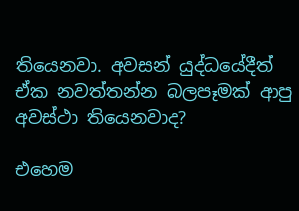තියෙනවා. අවසන් යුද්ධයේදීත් ඒක නවත්තන්න බලපෑමක් ආපු අවස්ථා තියෙනවාද?

එහෙම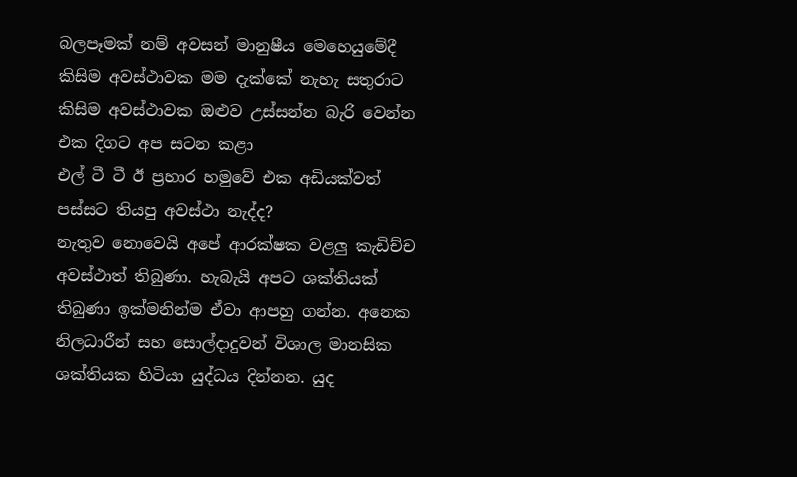බලපෑමක් නම් අවසන් මානුෂීය මෙහෙයුමේදී කිසිම අවස්ථාවක මම දැක්කේ නැහැ සතුරාට කිසිම අවස්ථාවක ඔළුව උස්සන්න බැරි වෙන්න එක දිගට අප සටන කළා
එල් ටී ටී ඊ ප්‍රහාර හමුවේ එක අඩියක්වත් පස්සට තියපු අවස්ථා නැද්ද?
නැතුව නොවෙයි අපේ ආරක්ෂක වළලු කැඩිච්ච අවස්ථාත් තිබුණා. හැබැයි අපට ශක්තියක් තිබුණා ඉක්මනින්ම ඒවා ආපහු ගන්න. අනෙක නිලධාරීන් සහ සොල්දාදුවන් විශාල මානසික ශක්තියක හිටියා යුද්ධය දින්නන. යුද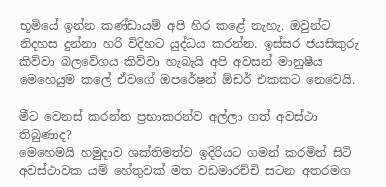භූමියේ ඉන්න කණ්ඩායම් අපි හිර කළේ නැහැ. ඔවුන්ට නිදහස දුන්නා හරි විදිහට යුද්ධය කරන්න. ඉස්සර ජයසිකුරු කිව්වා බලවේගය කිව්වා හැබැයි අපි අවසන් මානුෂීය මෙහෙයුම කලේ ඒවගේ ඔපරේෂන් ඕඩර් එකකට නෙවෙයි.

මීට වෙනස් කරන්න ප්‍රභාකරන්ව අල්ලා ගත් අවස්ථා තිබුණාද?
මෙහෙමයි හමුදාව ශක්තිමත්ව ඉදිරියට ගමන් කරමින් සිටි අවස්ථාවක යම් හේතුවක් මත වඩමාරච්චි සටන අතරමග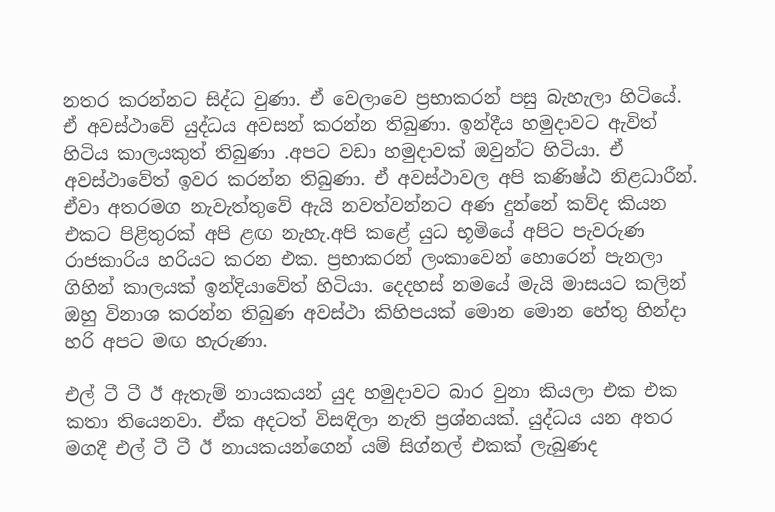නතර කරන්නට සිද්ධ වුණා. ඒ වෙලාවෙ ප්‍රභාකරන් පසු බැහැලා හිටියේ. ඒ අවස්ථාවේ යුද්ධය අවසන් කරන්න තිබුණා. ඉන්දීය හමුදාවට ඇවිත් හිටිය කාලයකුත් තිබුණා .අපට වඩා හමුදාවක් ඔවුන්ට හිටියා. ඒ අවස්ථාවේත් ඉවර කරන්න තිබුණා. ඒ අවස්ථාවල අපි කණිෂ්ඨ නිළධාරීන්. ඒවා අතරමග නැවැත්තුවේ ඇයි නවත්වන්නට අණ දුන්නේ කව්ද කියන එකට පිළිතුරක් අපි ළඟ නැහැ.අපි කළේ යුධ භූමියේ අපිට පැවරුණ රාජකාරිය හරියට කරන එක. ප්‍රභාකරන් ලංකාවෙන් හොරෙන් පැනලා ගිහින් කාලයක් ඉන්දියාවේත් හිටියා. දෙදහස් නමයේ මැයි මාසයට කලින් ඔහු විනාශ කරන්න තිබුණ අවස්ථා කිහිපයක් මොන මොන හේතු හින්දා හරි අපට මඟ හැරුණා.

එල් ටී ටී ඊ ඇතැම් නායකයන් යුද හමුදාවට බාර වුනා කියලා එක එක කතා තියෙනවා. ඒක අදටත් විසඳිලා නැති ප්‍රශ්නයක්. යුද්ධය යන අතර මගදී එල් ටී ටී ඊ නායකයන්ගෙන් යම් සිග්නල් එකක් ලැබුණද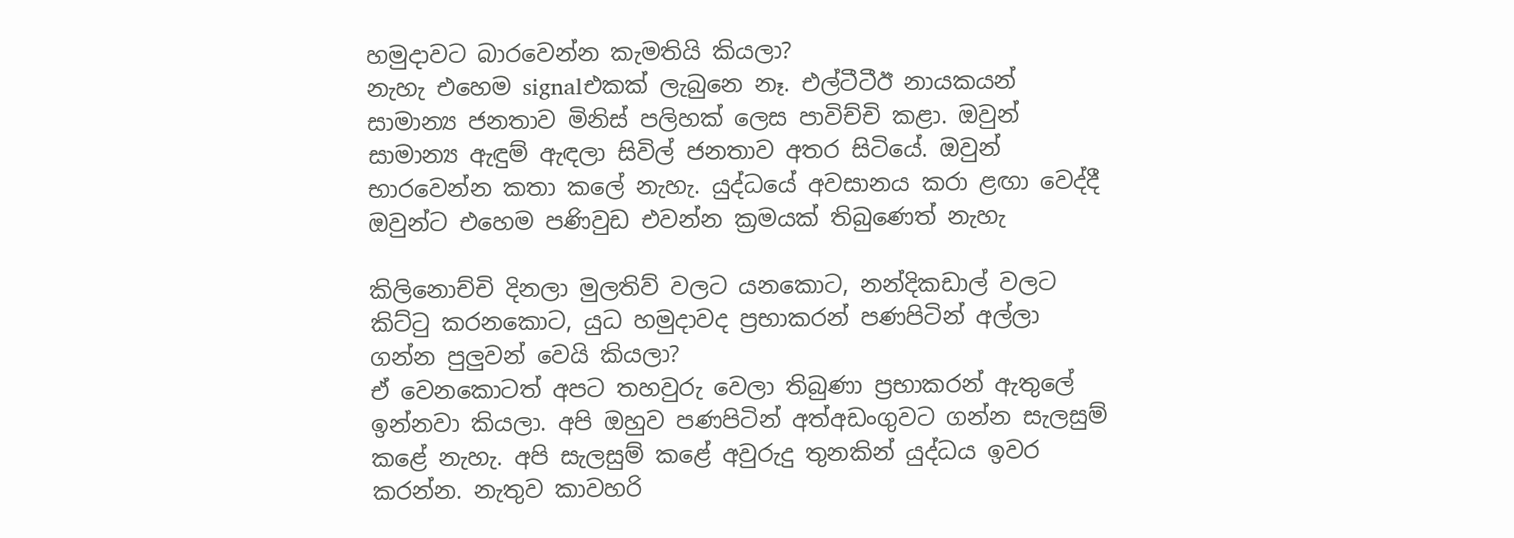හමුදාවට බාරවෙන්න කැමතියි කියලා?
නැහැ එහෙම signalඑකක් ලැබුනෙ නෑ. එල්ටීටීඊ නායකයන් සාමාන්‍ය ජනතාව මිනිස් පලිහක් ලෙස පාවිච්චි කළා. ඔවුන් සාමාන්‍ය ඇඳුම් ඇඳලා සිවිල් ජනතාව අතර සිටියේ. ඔවුන් භාරවෙන්න කතා කලේ නැහැ. යුද්ධයේ අවසානය කරා ළඟා වෙද්දී ඔවුන්ට එහෙම පණිවුඩ එවන්න ක්‍රමයක් තිබුණෙත් නැහැ

කිලිනොච්චි දිනලා මුලතිව් වලට යනකොට, නන්දිකඩාල් වලට කිට්ටු කරනකොට, යුධ හමුදාවද ප්‍රභාකරන් පණපිටින් අල්ලා ගන්න පුලුවන් වෙයි කියලා?
ඒ වෙනකොටත් අපට තහවුරු වෙලා තිබුණා ප්‍රභාකරන් ඇතුලේ ඉන්නවා කියලා. අපි ඔහුව පණපිටින් අත්අඩංගුවට ගන්න සැලසුම් කළේ නැහැ. අපි සැලසුම් කළේ අවුරුදු තුනකින් යුද්ධය ඉවර කරන්න. නැතුව කාවහරි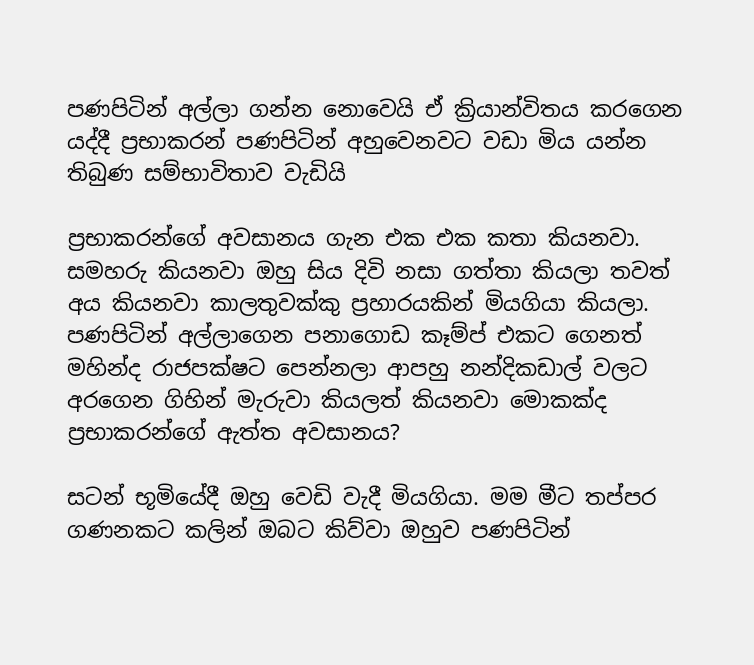පණපිටින් අල්ලා ගන්න නොවෙයි ඒ ක්‍රියාන්විතය කරගෙන යද්දී ප්‍රභාකරන් පණපිටින් අහුවෙනවට වඩා මිය යන්න තිබුණ සම්භාවිතාව වැඩියි

ප්‍රභාකරන්ගේ අවසානය ගැන එක එක කතා කියනවා. සමහරු කියනවා ඔහු සිය දිවි නසා ගත්තා කියලා තවත් අය කියනවා කාලතුවක්කු ප්‍රහාරයකින් මියගියා කියලා. පණපිටින් අල්ලාගෙන පනාගොඩ කෑම්ප් එකට ගෙනත් මහින්ද රාජපක්ෂට පෙන්නලා ආපහු නන්දිකඩාල් වලට අරගෙන ගිහින් මැරුවා කියලත් කියනවා මොකක්ද ප්‍රභාකරන්ගේ ඇත්ත අවසානය?

සටන් භූමියේදී ඔහු වෙඩි වැදී මියගියා. මම මීට තප්පර ගණනකට කලින් ඔබට කිව්වා ඔහුව පණපිටින්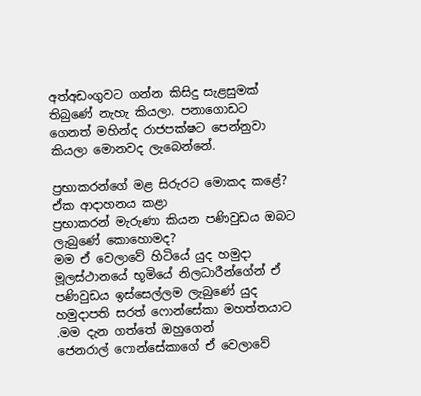අත්අඩංගුවට ගන්න කිසිදු සැළසුමක් තිබුණේ නැහැ කියලා. පනාගොඩට ගෙනත් මහින්ද රාජපක්ෂට පෙන්නුවා කියලා මොනවද ලැබෙන්නේ.

ප්‍රභාකරන්ගේ මළ සිරුරට මොකද කළේ?
ඒක ආදාහනය කළා
ප්‍රභාකරන් මැරුණා කියන පණිවුඩය ඔබට ලැබුණේ කොහොමද?
මම ඒ වෙලාවේ හිටියේ යුද හමුදා මූලස්ථානයේ භූමියේ නිලධාරීන්ගේන් ඒ පණිවුඩය ඉස්සෙල්ලම ලැබුණේ යුද හමුදාපති සරත් ෆොන්සේකා මහත්තයාට .මම දැන ගත්තේ ඔහුගෙන්
ජෙනරාල් ෆොන්සේකාගේ ඒ වෙලාවේ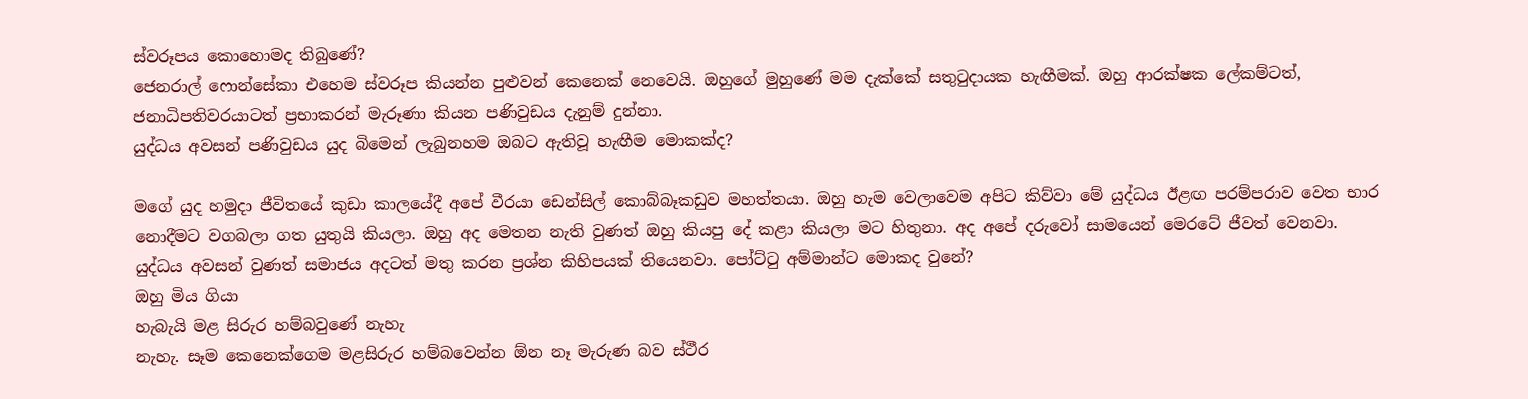ස්වරූපය කොහොමද තිබුණේ?
ජෙනරාල් ෆොන්සේකා එහෙම ස්වරූප කියන්න පුළුවන් කෙනෙක් නෙවෙයි. ඔහුගේ මුහුණේ මම දැක්කේ සතුටුදායක හැඟීමක්. ඔහු ආරක්ෂක ලේකම්ටත්, ජනාධිපතිවරයාටත් ප්‍රභාකරන් මැරූණා කියන පණිවුඩය දැනුම් දුන්නා.
යුද්ධය අවසන් පණිවුඩය යුද බිමෙන් ලැබුනහම ඔබට ඇතිවූ හැඟීම මොකක්ද?

මගේ යුද හමුදා ජීවිතයේ කුඩා කාලයේදී අපේ වීරයා ඩෙන්සිල් කොබ්බෑකඩුව මහත්තයා. ඔහු හැම වෙලාවෙම අපිට කිව්වා මේ යුද්ධය ඊළඟ පරම්පරාව වෙත භාර නොදීමට වගබලා ගත යුතුයි කියලා. ඔහු අද මෙතන නැති වුණත් ඔහු කියපු දේ කළා කියලා මට හිතුනා. අද අපේ දරුවෝ සාමයෙන් මෙරටේ ජීවත් වෙනවා.
යුද්ධය අවසන් වුණත් සමාජය අදටත් මතු කරන ප්‍රශ්න කිහිපයක් තියෙනවා. පෝට්ටු අම්මාන්ට මොකද වුනේ?
ඔහු මිය ගියා
හැබැයි මළ සිරුර හම්බවුණේ නැහැ
නැහැ. සෑම කෙනෙක්ගෙම මළසිරුර හම්බවෙන්න ඕන නෑ මැරුණ බව ස්ථීර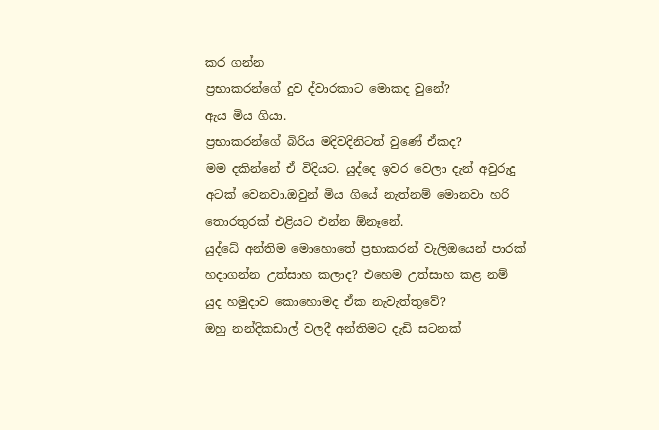කර ගන්න
ප්‍රභාකරන්ගේ දුව ද්වාරකාට මොකද වුනේ?
ඇය මිය ගියා.
ප්‍රභාකරන්ගේ බිරිය මදිවදිනිටත් වුණේ ඒකද?
මම දකින්නේ ඒ විදියට. යුද්දෙ ඉවර වෙලා දැන් අවුරුදු අටක් වෙනවා.ඔවුන් මිය ගියේ නැත්නම් මොනවා හරි තොරතුරක් එළියට එන්න ඕනෑනේ.
යුද්ධේ අන්තිම මොහොතේ ප්‍රභාකරන් වැලිඔයෙන් පාරක් හදාගන්න උත්සාහ කලාද? එහෙම උත්සාහ කළ නම් යුද හමුදාව කොහොමද ඒක නැවැත්තුවේ?
ඔහු නන්දිකඩාල් වලදී අන්තිමට දැඩි සටනක්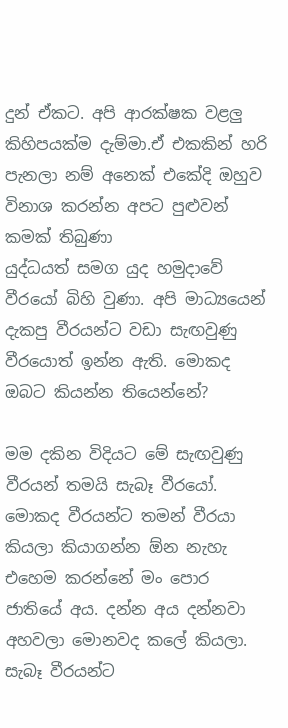දුන් ඒකට. අපි ආරක්ෂක වළලු කිහිපයක්ම දැම්මා.ඒ එකකින් හරි පැනලා නම් අනෙක් එකේදි ඔහුව විනාශ කරන්න අපට පුළුවන් කමක් තිබුණා
යුද්ධයත් සමග යුද හමුදාවේ වීරයෝ බිහි වුණා. අපි මාධ්‍යයෙන් දැකපු වීරයන්ට වඩා සැඟවුණු වීරයොත් ඉන්න ඇති. මොකද ඔබට කියන්න තියෙන්නේ?

මම දකින විදියට මේ සැඟවුණු වීරයන් තමයි සැබෑ වීරයෝ. මොකද වීරයන්ට තමන් වීරයා කියලා කියාගන්න ඕන නැහැ එහෙම කරන්නේ මං පොර ජාතියේ අය. දන්න අය දන්නවා අහවලා මොනවද කලේ කියලා. සැබෑ වීරයන්ට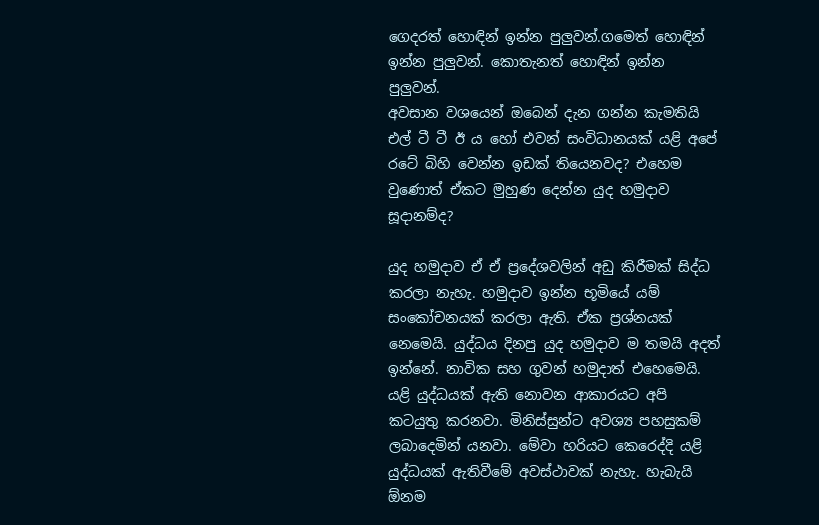ගෙදරත් හොඳින් ඉන්න පුලුවන්.ගමෙත් හොඳින් ඉන්න පුලුවන්. කොතැනත් හොඳින් ඉන්න පුලුවන්.
අවසාන වශයෙන් ඔබෙන් දැන ගන්න කැමතියි එල් ටී ටී ඊ ය හෝ එවන් සංවිධානයක් යළි අපේ රටේ බිහි වෙන්න ඉඩක් තියෙනවද? එහෙම වුණොත් ඒකට මුහුණ දෙන්න යුද හමුදාව සූදානම්ද?

යුද හමුදාව ඒ ඒ ප්‍රදේශවලින් අඩු කිරීමක් සිද්ධ කරලා නැහැ. හමුදාව ඉන්න භූමියේ යම් සංකෝචනයක් කරලා ඇති. ඒක ප්‍රශ්නයක් නෙමෙයි. යුද්ධය දිනපු යුද හමුදාව ම තමයි අදත් ඉන්නේ. නාවික සහ ගුවන් හමුදාත් එහෙමෙයි. යළි යුද්ධයක් ඇති නොවන ආකාරයට අපි කටයුතු කරනවා. මිනිස්සුන්ට අවශ්‍ය පහසුකම් ලබාදෙමින් යනවා. මේවා හරියට කෙරෙද්දි යළි යුද්ධයක් ඇතිවීමේ අවස්ථාවක් නැහැ. හැබැයි ඕනම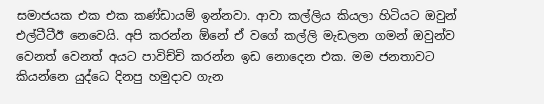සමාජයක එක එක කණ්ඩායම් ඉන්නවා. ආවා කල්ලිය කියලා හිටියට ඔවුන් එල්ටීටීඊ නෙවෙයි. අපි කරන්න ඕනේ ඒ වගේ කල්ලි මැඩලන ගමන් ඔවුන්ව වෙනත් වෙනත් අයට පාවිච්චි කරන්න ඉඩ නොදෙන එක. මම ජනතාවට කියන්නෙ යුද්ධෙ දිනපු හමුදාව ගැන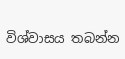විශ්වාසය තබන්න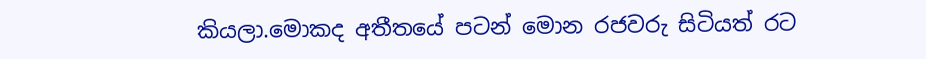කියලා.මොකද අතීතයේ පටන් මොන රජවරු සිටියත් රට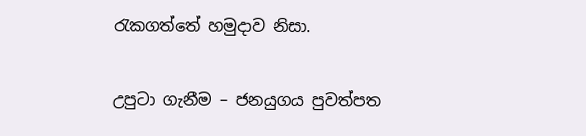රැකගත්තේ හමුදාව නිසා.

උපුටා ගැනීම – ජනයුගය පුවත්පත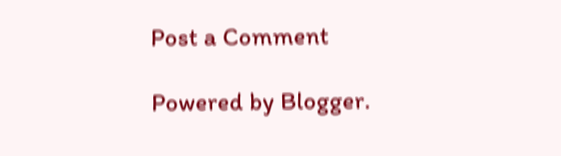Post a Comment

Powered by Blogger.